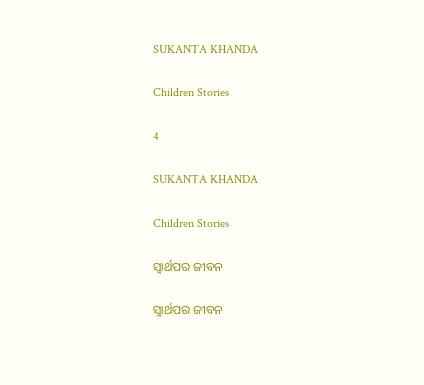SUKANTA KHANDA

Children Stories

4

SUKANTA KHANDA

Children Stories

ସ୍ଵାର୍ଥପର ଜୀବନ

ସ୍ଵାର୍ଥପର ଜୀବନ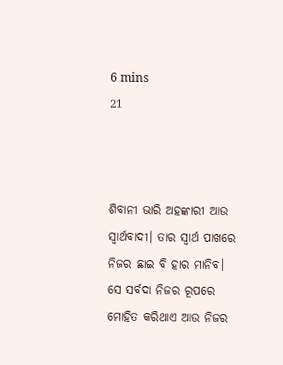6 mins
21



ଶିବାନୀ ଭାରି ଅହଙ୍କାରୀ ଆଉ ସ୍ୱାର୍ଥବାଦୀ। ତାର ସ୍ୱାର୍ଥ ପାଖରେ ନିଜର ଛାଇ ବି ହାର ମାନିବ। ସେ ସର୍ବଦା ନିଜର ରୂପରେ ମୋହିତ କରିଥାଏ ଆଉ ନିଜର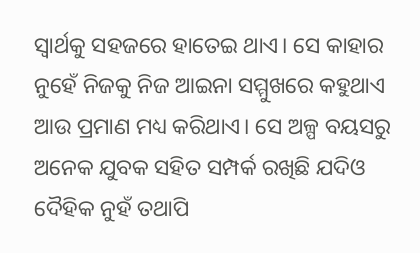ସ୍ବାର୍ଥକୁ ସହଜରେ ହାତେଇ ଥାଏ। ସେ କାହାର ନୁହେଁ ନିଜକୁ ନିଜ ଆଇନା ସମ୍ମୁଖରେ କହୁଥାଏ ଆଉ ପ୍ରମାଣ ମଧ୍ୟ କରିଥାଏ। ସେ ଅଳ୍ପ ବୟସରୁ ଅନେକ ଯୁବକ ସହିତ ସମ୍ପର୍କ ରଖିଛି ଯଦିଓ ଦୈହିକ ନୁହଁ ତଥାପି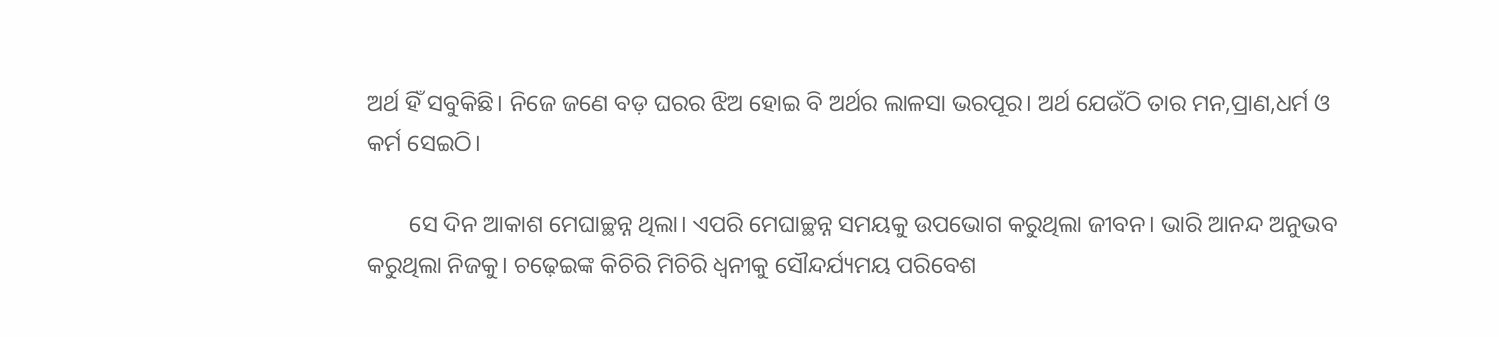ଅର୍ଥ ହିଁ ସବୁକିଛି। ନିଜେ ଜଣେ ବଡ଼ ଘରର ଝିଅ ହୋଇ ବି ଅର୍ଥର ଲାଳସା ଭରପୂର। ଅର୍ଥ ଯେଉଁଠି ତାର ମନ,ପ୍ରାଣ,ଧର୍ମ ଓ କର୍ମ ସେଇଠି।

       ସେ ଦିନ ଆକାଶ ମେଘାଚ୍ଛନ୍ନ ଥିଲା। ଏପରି ମେଘାଚ୍ଛନ୍ନ ସମୟକୁ ଉପଭୋଗ କରୁଥିଲା ଜୀବନ। ଭାରି ଆନନ୍ଦ ଅନୁଭବ କରୁଥିଲା ନିଜକୁ। ଚଢ଼େଇଙ୍କ କିଚିରି ମିଚିରି ଧ୍ଵନୀକୁ ସୌନ୍ଦର୍ଯ୍ୟମୟ ପରିବେଶ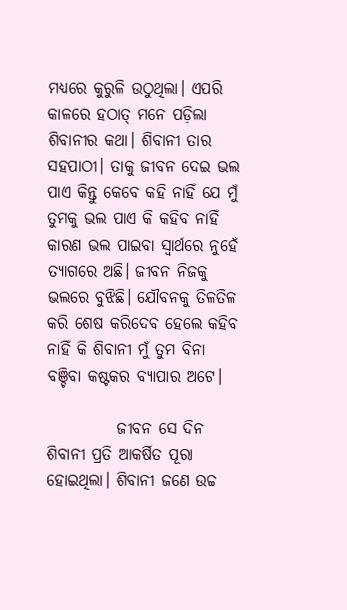ମଧ୍ୟରେ କୁରୁଳି ଉଠୁଥିଲା। ଏପରି କାଳରେ ହଠାତ୍ ମନେ ପଡ଼ିଲା ଶିବାନୀର କଥା। ଶିବାନୀ ତାର ସହପାଠୀ। ତାକୁ ଜୀବନ ଦେଇ ଭଲ ପାଏ କିନ୍ତୁ କେବେ କହି ନାହିଁ ଯେ ମୁଁ ତୁମକୁ ଭଲ ପାଏ କି କହିବ ନାହିଁ କାରଣ ଭଲ ପାଇବା ସ୍ୱାର୍ଥରେ ନୁହେଁ ତ୍ୟାଗରେ ଅଛି। ଜୀବନ ନିଜକୁ ଭଲରେ ବୁଝିଛି। ଯୌବନକୁ ତିଳତିଳ କରି ଶେଷ କରିଦେବ ହେଲେ କହିବ ନାହିଁ କି ଶିବାନୀ ମୁଁ ତୁମ ବିନା ବଞ୍ଚିବା କଷ୍ଟକର ବ୍ୟାପାର ଅଟେ।

           ଜୀବନ ସେ ଦିନ ଶିବାନୀ ପ୍ରତି ଆକର୍ଷିତ ପୂରା ହୋଇଥିଲା। ଶିବାନୀ ଜଣେ ଉଚ୍ଚ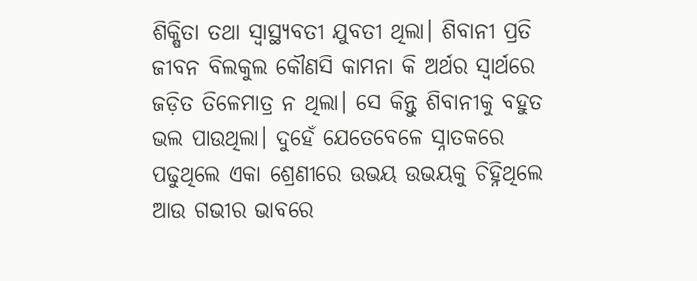ଶିକ୍ଷିତା ତଥା ସ୍ବାସ୍ଥ୍ୟବତୀ ଯୁବତୀ ଥିଲା। ଶିବାନୀ ପ୍ରତି ଜୀବନ ବିଲକୁଲ କୌଣସି କାମନା କି ଅର୍ଥର ସ୍ୱାର୍ଥରେ ଜଡ଼ିତ ତିଳେମାତ୍ର ନ ଥିଲା। ସେ କିନ୍ତୁ ଶିବାନୀକୁ ବହୁତ ଭଲ ପାଉଥିଲା। ଦୁହେଁ ଯେତେବେଳେ ସ୍ନାତକରେ ପଢୁଥିଲେ ଏକା ଶ୍ରେଣୀରେ ଉଭୟ ଉଭୟକୁ ଚିହ୍ନିଥିଲେ ଆଉ ଗଭୀର ଭାବରେ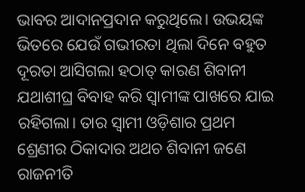ଭାବର ଆଦାନପ୍ରଦାନ କରୁଥିଲେ। ଉଭୟଙ୍କ ଭିତରେ ଯେଉଁ ଗଭୀରତା ଥିଲା ଦିନେ ବହୁତ ଦୂରତା ଆସିଗଲା ହଠାତ୍ କାରଣ ଶିବାନୀ ଯଥାଶୀଘ୍ର ବିବାହ କରି ସ୍ଵାମୀଙ୍କ ପାଖରେ ଯାଇ ରହିଗଲା। ତାର ସ୍ବାମୀ ଓଡ଼ିଶାର ପ୍ରଥମ ଶ୍ରେଣୀର ଠିକାଦାର ଅଥଚ ଶିବାନୀ ଜଣେ ରାଜନୀତି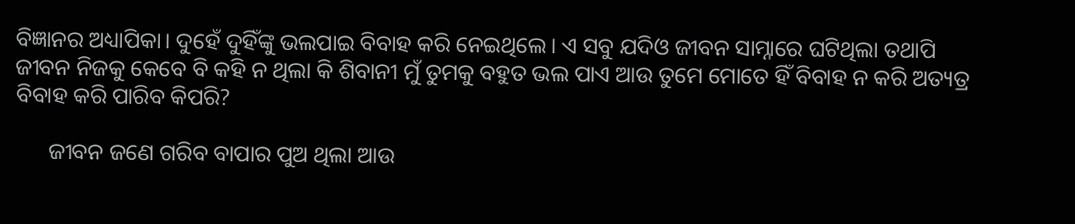ବିଜ୍ଞାନର ଅଧ୍ୟାପିକା। ଦୁହେଁ ଦୁହିଁଙ୍କୁ ଭଲପାଇ ବିବାହ କରି ନେଇଥିଲେ। ଏ ସବୁ ଯଦିଓ ଜୀବନ ସାମ୍ନାରେ ଘଟିଥିଲା ତଥାପି ଜୀବନ ନିଜକୁ କେବେ ବି କହି ନ ଥିଲା କି ଶିବାନୀ ମୁଁ ତୁମକୁ ବହୁତ ଭଲ ପାଏ ଆଉ ତୁମେ ମୋତେ ହିଁ ବିବାହ ନ କରି ଅତ୍ୟତ୍ର ବିବାହ କରି ପାରିବ କିପରି?

      ଜୀବନ ଜଣେ ଗରିବ ବାପାର ପୁଅ ଥିଲା ଆଉ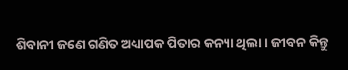ଶିବାନୀ ଜଣେ ଗଣିତ ଅଧ୍ୟାପକ ପିତାର କନ୍ୟା ଥିଲା। ଜୀବନ କିନ୍ତୁ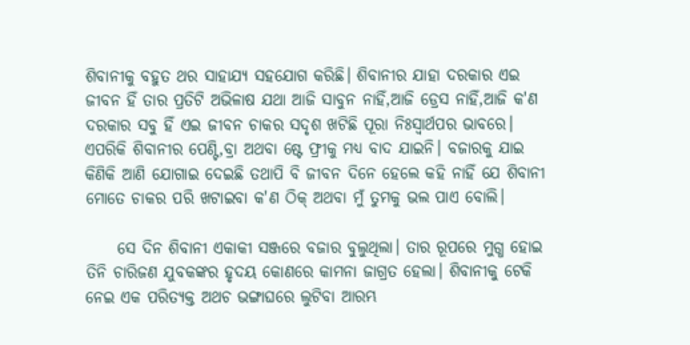ଶିବାନୀକୁ ବହୁତ ଥର ସାହାଯ୍ୟ ସହଯୋଗ କରିଛି। ଶିବାନୀର ଯାହା ଦରକାର ଏଇ ଜୀବନ ହିଁ ତାର ପ୍ରତିଟି ଅଭିଳାଷ ଯଥା ଆଜି ସାବୁନ ନାହିଁ,ଆଜି ଡ୍ରେସ ନାହିଁ,ଆଜି କ'ଣ ଦରକାର ସବୁ ହିଁ ଏଇ ଜୀବନ ଚାକର ସଦୃଶ ଖଟିଛି ପୂରା ନିଃସ୍ଵାର୍ଥପର ଭାବରେ। ଏପରିକି ଶିବାନୀର ପେଣ୍ଟି,ବ୍ରା ଅଥବା ଷ୍ଟେ ଫ୍ରୀକୁ ମଧ୍ଯ ବାଦ ଯାଇନି। ବଜାରକୁ ଯାଇ କିଣିକି ଆଣି ଯୋଗାଇ ଦେଇଛି ତଥାପି ବି ଜୀବନ ଦିନେ ହେଲେ କହି ନାହିଁ ଯେ ଶିବାନୀ ମୋତେ ଚାକର ପରି ଖଟାଇବା କ'ଣ ଠିକ୍ ଅଥବା ମୁଁ ତୁମକୁ ଭଲ ପାଏ ବୋଲି।

     ସେ ଦିନ ଶିବାନୀ ଏକାକୀ ସଞ୍ଜରେ ବଜାର ବୁଲୁଥିଲା। ତାର ରୂପରେ ମୁଗ୍ଧ ହୋଇ ତିନି ଚାରିଜଣ ଯୁବକଙ୍କର ହୃଦୟ କୋଣରେ କାମନା ଜାଗ୍ରତ ହେଲା। ଶିବାନୀକୁ ଟେକି ନେଇ ଏକ ପରିତ୍ୟକ୍ତ ଅଥଚ ଭଙ୍ଗାଘରେ ଲୁଟିବା ଆରମ୍ଭ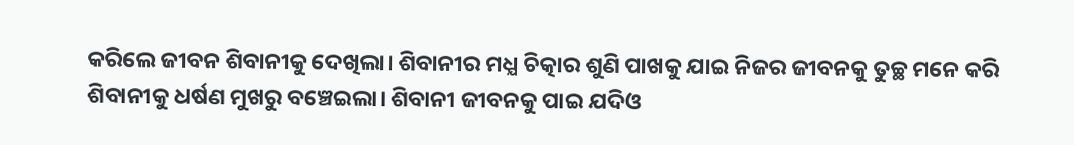କରିଲେ ଜୀବନ ଶିବାନୀକୁ ଦେଖିଲା। ଶିବାନୀର ମଧ୍ଯ ଚିତ୍କାର ଶୁଣି ପାଖକୁ ଯାଇ ନିଜର ଜୀବନକୁ ତୁଚ୍ଛ ମନେ କରି ଶିବାନୀକୁ ଧର୍ଷଣ ମୁଖରୁ ବଞ୍ଚେଇଲା। ଶିବାନୀ ଜୀବନକୁ ପାଇ ଯଦିଓ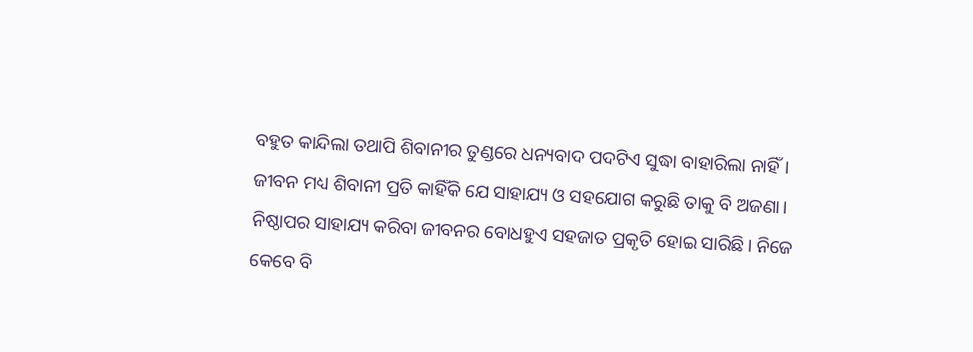ବହୁତ କାନ୍ଦିଲା ତଥାପି ଶିବାନୀର ତୁଣ୍ଡରେ ଧନ୍ୟବାଦ ପଦଟିଏ ସୁଦ୍ଧା ବାହାରିଲା ନାହିଁ। ଜୀବନ ମଧ୍ୟ ଶିବାନୀ ପ୍ରତି କାହିଁକି ଯେ ସାହାଯ୍ୟ ଓ ସହଯୋଗ କରୁଛି ତାକୁ ବି ଅଜଣା। ନିଷ୍ଠାପର ସାହାଯ୍ୟ କରିବା ଜୀବନର ବୋଧହୁଏ ସହଜାତ ପ୍ରକୃତି ହୋଇ ସାରିଛି। ନିଜେ କେବେ ବି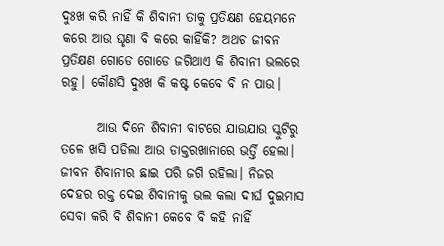ଦୁଃଖ କରି ନାହିଁ କି ଶିବାନୀ ତାକୁ ପ୍ରତିକ୍ଷଣ ହେୟମନେ କରେ ଆଉ ଘୃଣା ବି କରେ କାହିଁକି? ଅଥଚ ଜୀବନ ପ୍ରତିକ୍ଷଣ ଗୋଡେ ଗୋଡେ ଜଗିଥାଏ କି ଶିବାନୀ ଭଲରେ ରହୁ। କୌଣସି ଦୁଃଖ କି କଷ୍ଟ କେବେ ବି ନ ପାଉ।

       ଆଉ ଦିନେ ଶିବାନୀ ବାଟରେ ଯାଉଯାଉ ସ୍କୁଟିରୁ ତଳେ ଖସି ପଡିଲା ଆଉ ଡାକ୍ତରଖାନାରେ ଭର୍ତ୍ତି ହେଲା। ଜୀବନ ଶିବାନୀର ଛାଇ ପରି ଜଗି ରହିଲା। ନିଜର ଦେହର ରକ୍ତ ଦେଇ ଶିବାନୀକୁ ଭଲ କଲା ଦୀର୍ଘ ଦୁଇମାସ ସେବା କରି ବି ଶିବାନୀ କେବେ ବି କହି ନାହିଁ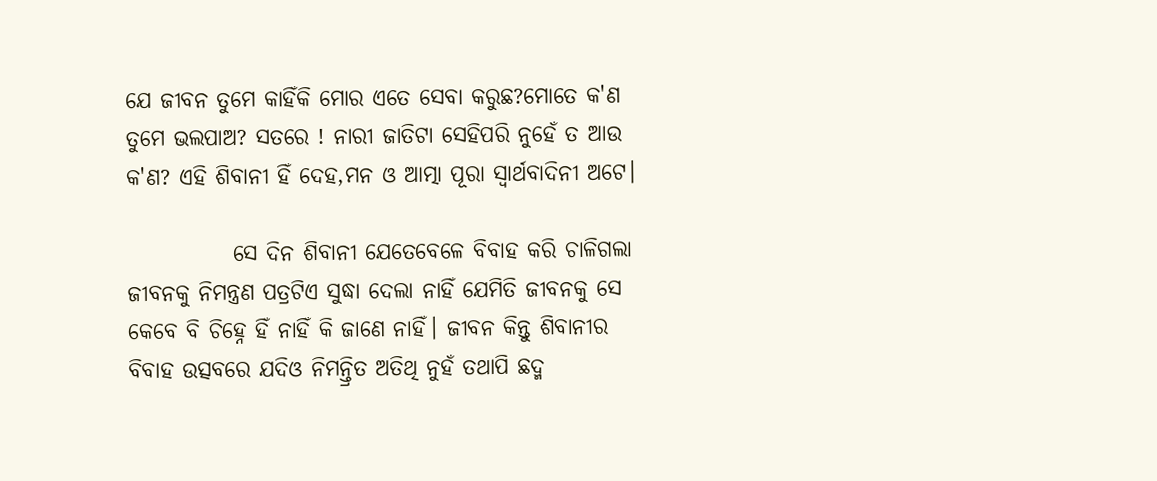ଯେ ଜୀବନ ତୁମେ କାହିଁକି ମୋର ଏତେ ସେବା କରୁଛ?ମୋତେ କ'ଣ ତୁମେ ଭଲପାଅ? ସତରେ ! ନାରୀ ଜାତିଟା ସେହିପରି ନୁହେଁ ତ ଆଉ କ'ଣ? ଏହି ଶିବାନୀ ହିଁ ଦେହ,ମନ ଓ ଆତ୍ମା ପୂରା ସ୍ୱାର୍ଥବାଦିନୀ ଅଟେ।

            ସେ ଦିନ ଶିବାନୀ ଯେତେବେଳେ ବିବାହ କରି ଚାଳିଗଲା ଜୀବନକୁ ନିମନ୍ତ୍ରଣ ପତ୍ରଟିଏ ସୁଦ୍ଧା ଦେଲା ନାହିଁ ଯେମିତି ଜୀବନକୁ ସେ କେବେ ବି ଚିହ୍ନେ ହିଁ ନାହିଁ କି ଜାଣେ ନାହିଁ। ଜୀବନ କିନ୍ତୁ ଶିବାନୀର ବିବାହ ଉତ୍ସବରେ ଯଦିଓ ନିମନ୍ତ୍ରିତ ଅତିଥି ନୁହଁ ତଥାପି ଛଦ୍ମ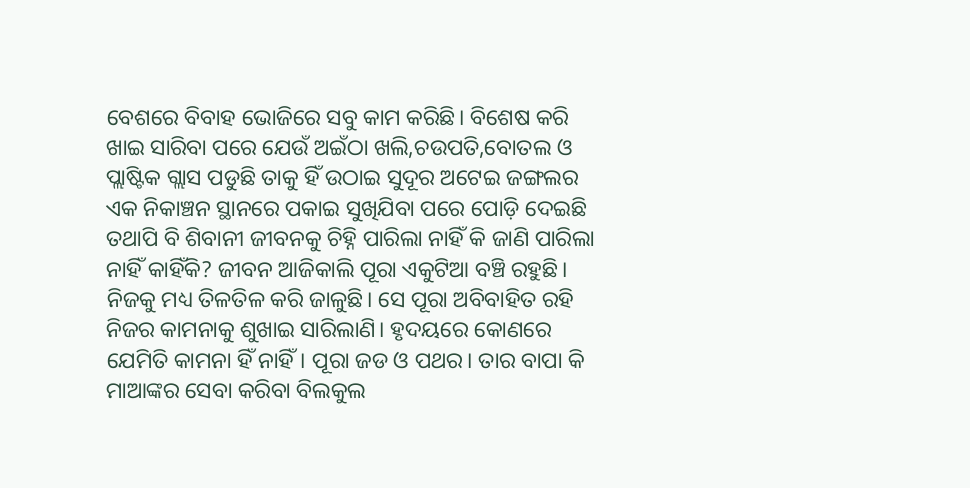ବେଶରେ ବିବାହ ଭୋଜିରେ ସବୁ କାମ କରିଛି। ବିଶେଷ କରି ଖାଇ ସାରିବା ପରେ ଯେଉଁ ଅଇଁଠା ଖଲି,ଚଉପତି,ବୋତଲ ଓ ପ୍ଲାଷ୍ଟିକ ଗ୍ଲାସ ପଡୁଛି ତାକୁ ହିଁ ଉଠାଇ ସୁଦୂର ଅଟେଇ ଜଙ୍ଗଲର ଏକ ନିକାଞ୍ଚନ ସ୍ଥାନରେ ପକାଇ ସୁଖିଯିବା ପରେ ପୋଡ଼ି ଦେଇଛି ତଥାପି ବି ଶିବାନୀ ଜୀବନକୁ ଚିହ୍ନି ପାରିଲା ନାହିଁ କି ଜାଣି ପାରିଲା ନାହିଁ କାହିଁକି? ଜୀବନ ଆଜିକାଲି ପୂରା ଏକୁଟିଆ ବଞ୍ଚି ରହୁଛି। ନିଜକୁ ମଧ୍ୟ ତିଳତିଳ କରି ଜାଳୁଛି। ସେ ପୂରା ଅବିବାହିତ ରହି ନିଜର କାମନାକୁ ଶୁଖାଇ ସାରିଲାଣି। ହୃଦୟରେ କୋଣରେ ଯେମିତି କାମନା ହିଁ ନାହିଁ। ପୂରା ଜଡ ଓ ପଥର। ତାର ବାପା କି ମାଆଙ୍କର ସେବା କରିବା ବିଲକୁଲ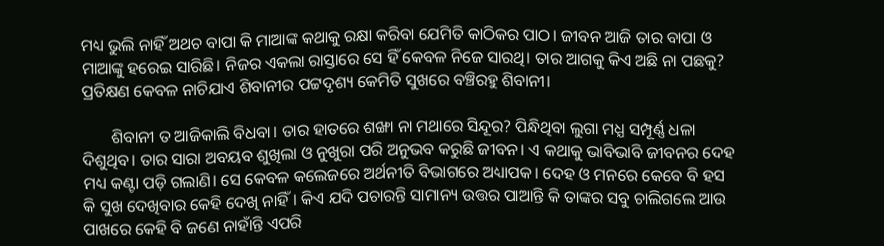ମଧ୍ୟ ଭୁଲି ନାହିଁ ଅଥଚ ବାପା କି ମାଆଙ୍କ କଥାକୁ ରକ୍ଷା କରିବା ଯେମିତି କାଠିକର ପାଠ। ଜୀବନ ଆଜି ତାର ବାପା ଓ ମାଆଙ୍କୁ ହରେଇ ସାରିଛି। ନିଜର ଏକଲା ରାସ୍ତାରେ ସେ ହିଁ କେବଳ ନିଜେ ସାରଥି। ତାର ଆଗକୁ କିଏ ଅଛି ନା ପଛକୁ? ପ୍ରତିକ୍ଷଣ କେବଳ ନାଚିଯାଏ ଶିବାନୀର ପଟ୍ଟଦୃଶ୍ୟ କେମିତି ସୁଖରେ ବଞ୍ଚିରହୁ ଶିବାନୀ।

       ଶିବାନୀ ତ ଆଜିକାଲି ବିଧବା। ତାର ହାତରେ ଶଙ୍ଖା ନା ମଥାରେ ସିନ୍ଦୂର? ପିନ୍ଧିଥିବା ଲୁଗା ମଧ୍ଯ ସମ୍ପୂର୍ଣ୍ଣ ଧଳା ଦିଶୁଥିବ। ତାର ସାରା ଅବୟବ ଶୁଖିଲା ଓ ନୁଖୁରା ପରି ଅନୁଭବ କରୁଛି ଜୀବନ। ଏ କଥାକୁ ଭାବିଭାବି ଜୀବନର ଦେହ ମଧ୍ୟ କଣ୍ଟା ପଡ଼ି ଗଲାଣି। ସେ କେବଳ କଲେଜରେ ଅର୍ଥନୀତି ବିଭାଗରେ ଅଧ୍ୟାପକ। ଦେହ ଓ ମନରେ କେବେ ବି ହସ କି ସୁଖ ଦେଖିବାର କେହି ଦେଖି ନାହିଁ। କିଏ ଯଦି ପଚାରନ୍ତି ସାମାନ୍ୟ ଉତ୍ତର ପାଆନ୍ତି କି ତାଙ୍କର ସବୁ ଚାଲିଗଲେ ଆଉ ପାଖରେ କେହି ବି ଜଣେ ନାହାଁନ୍ତି ଏପରି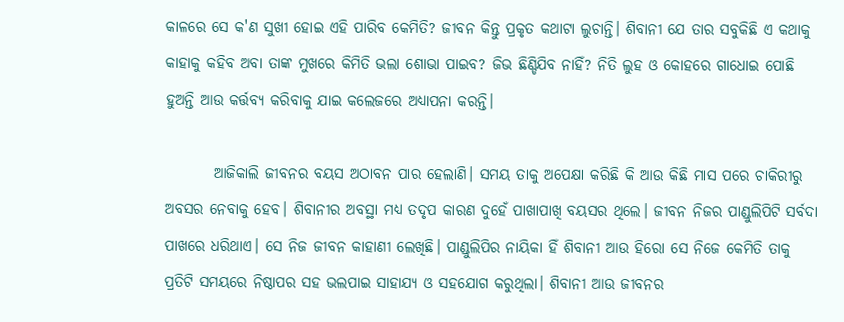କାଳରେ ସେ କ'ଣ ସୁଖୀ ହୋଇ ଏହି ପାରିବ କେମିତି? ଜୀବନ କିନ୍ତୁ ପ୍ରକୃତ କଥାଟା ଲୁଚାନ୍ତି। ଶିବାନୀ ଯେ ତାର ସବୁକିଛି ଏ କଥାକୁ କାହାକୁ କହିବ ଅବା ତାଙ୍କ ମୁଖରେ କିମିତି ଭଲା ଶୋଭା ପାଇବ? ଜିଭ ଛିଣ୍ଡିଯିବ ନାହିଁ? ନିତି ଲୁହ ଓ କୋହରେ ଗାଧୋଇ ପୋଛି ହୁଅନ୍ତି ଆଉ କର୍ତ୍ତବ୍ୟ କରିବାକୁ ଯାଇ କଲେଜରେ ଅଧ୍ୟାପନା କରନ୍ତି।

        ଆଜିକାଲି ଜୀବନର ବୟସ ଅଠାବନ ପାର ହେଲାଣି। ସମୟ ତାକୁ ଅପେକ୍ଷା କରିଛି କି ଆଉ କିଛି ମାସ ପରେ ଚାକିରୀରୁ ଅବସର ନେବାକୁ ହେବ। ଶିବାନୀର ଅବସ୍ଥା ମଧ୍ୟ ତଦୃପ କାରଣ ଦୁହେଁ ପାଖାପାଖି ବୟସର ଥିଲେ। ଜୀବନ ନିଜର ପାଣ୍ଡୁଲିପିଟି ସର୍ବଦା ପାଖରେ ଧରିଥାଏ। ସେ ନିଜ ଜୀବନ କାହାଣୀ ଲେଖିଛି। ପାଣ୍ଡୁଲିପିର ନାୟିକା ହିଁ ଶିବାନୀ ଆଉ ହିରୋ ସେ ନିଜେ କେମିତି ତାକୁ ପ୍ରତିଟି ସମୟରେ ନିଷ୍ଠାପର ସହ ଭଲପାଇ ସାହାଯ୍ୟ ଓ ସହଯୋଗ କରୁଥିଲା। ଶିବାନୀ ଆଉ ଜୀବନର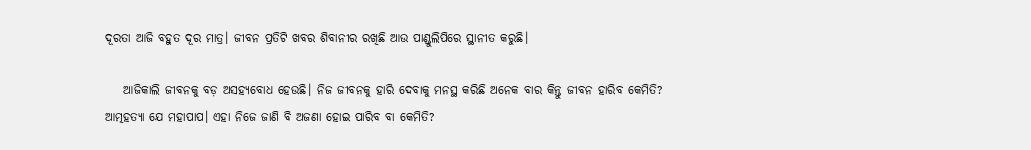ଦୂରତା ଆଜି ବହୁତ ଦୂର ମାତ୍ର। ଜୀବନ ପ୍ରତିଟି ଖବର ଶିବାନୀର ରଖିଛି ଆଉ ପାଣ୍ଡୁଲିପିରେ ସ୍ଥାନୀତ କରୁଛି।

    ଆଜିକାଲି ଜୀବନକୁ ବଡ଼ ଅସହ୍ୟବୋଧ ହେଉଛି। ନିଜ ଜୀବନକୁ ହାରି ଦେବାକୁ ମନସ୍ଥ କରିଛି ଅନେକ ବାର କିନ୍ତୁ ଜୀବନ ହାରିବ କେମିତି? ଆତ୍ମହତ୍ୟା ଯେ ମହାପାପ। ଏହା ନିଜେ ଜାଣି ବି ଅଜଣା ହୋଇ ପାରିବ ବା କେମିତି?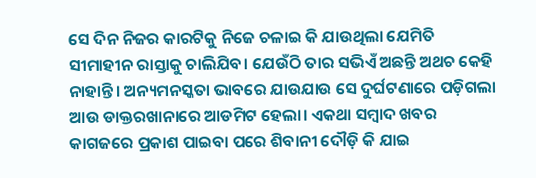ସେ ଦିନ ନିଜର କାରଟିକୁ ନିଜେ ଚଳାଇ କି ଯାଉଥିଲା ଯେମିତି ସୀମାହୀନ ରାସ୍ତାକୁ ଚାଲିଯିବ। ଯେଉଁଠି ତାର ସଭିଏଁ ଅଛନ୍ତି ଅଥଚ କେହି ନାହାନ୍ତି। ଅନ୍ୟମନସ୍କତା ଭାବରେ ଯାଉଯାଉ ସେ ଦୁର୍ଘଟଣାରେ ପଡ଼ିଗଲା ଆଉ ଡାକ୍ତରଖାନାରେ ଆଡମିଟ ହେଲା। ଏକଥା ସମ୍ବାଦ ଖବର କାଗଜରେ ପ୍ରକାଶ ପାଇବା ପରେ ଶିବାନୀ ଦୌଡ଼ି କି ଯାଇ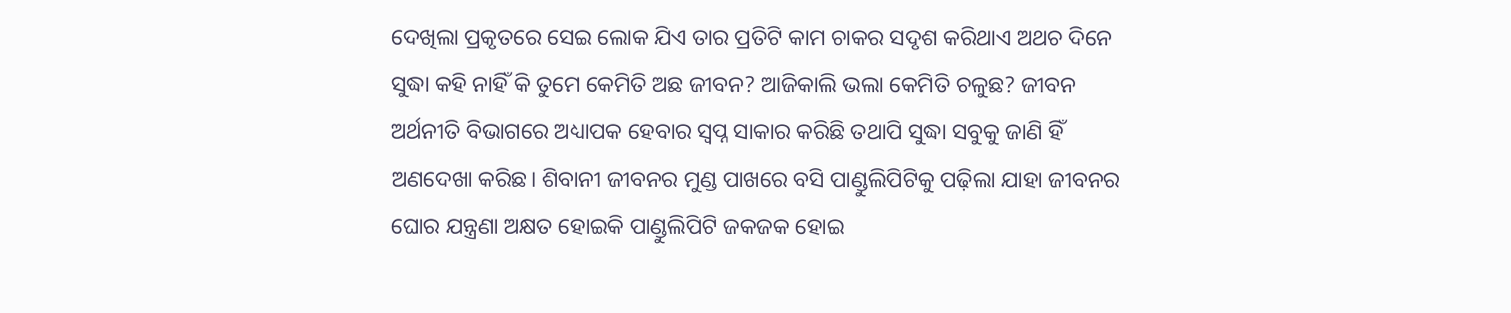ଦେଖିଲା ପ୍ରକୃତରେ ସେଇ ଲୋକ ଯିଏ ତାର ପ୍ରତିଟି କାମ ଚାକର ସଦୃଶ କରିଥାଏ ଅଥଚ ଦିନେ ସୁଦ୍ଧା କହି ନାହିଁ କି ତୁମେ କେମିତି ଅଛ ଜୀବନ? ଆଜିକାଲି ଭଲା କେମିତି ଚଳୁଛ? ଜୀବନ ଅର୍ଥନୀତି ବିଭାଗରେ ଅଧ୍ୟାପକ ହେବାର ସ୍ବପ୍ନ ସାକାର କରିଛି ତଥାପି ସୁଦ୍ଧା ସବୁକୁ ଜାଣି ହିଁ ଅଣଦେଖା କରିଛ। ଶିବାନୀ ଜୀବନର ମୁଣ୍ଡ ପାଖରେ ବସି ପାଣ୍ଡୁଲିପିଟିକୁ ପଢ଼ିଲା ଯାହା ଜୀବନର ଘୋର ଯନ୍ତ୍ରଣା ଅକ୍ଷତ ହୋଇକି ପାଣ୍ଡୁଲିପିଟି ଜକଜକ ହୋଇ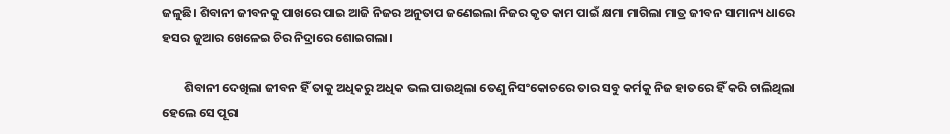ଜଳୁଛି। ଶିବାନୀ ଜୀବନକୁ ପାଖରେ ପାଇ ଆଜି ନିଜର ଅନୁତାପ ଜଣେଇଲା ନିଜର କୃତ କାମ ପାଇଁ କ୍ଷମା ମାଗିଲା ମାତ୍ର ଜୀବନ ସାମାନ୍ୟ ଧାରେ ହସର ଜୁଆର ଖେଳେଇ ଚିର ନିଦ୍ରାରେ ଶୋଇଗଲା।

        ଶିବାନୀ ଦେଖିଲା ଜୀବନ ହିଁ ତାକୁ ଅଧିକରୁ ଅଧିକ ଭଲ ପାଉଥିଲା ତେଣୁ ନିସଂକୋଚରେ ତାର ସବୁ କର୍ମକୁ ନିଜ ହାତରେ ହିଁ କରି ଚାଲିଥିଲା ହେଲେ ସେ ପୂରା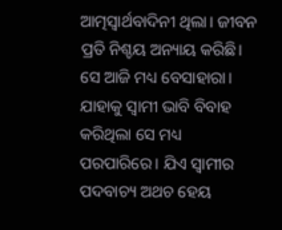ଆତ୍ମସ୍ୱାର୍ଥବାଦିନୀ ଥିଲା। ଜୀବନ ପ୍ରତି ନିଶ୍ଚୟ ଅନ୍ୟାୟ କରିଛି। ସେ ଆଜି ମଧ୍ୟ ବେସାହାରା। ଯାହାକୁ ସ୍ଵାମୀ ଭାବି ବିବାହ କରିଥିଲା ସେ ମଧ୍ୟ ପରପାରିରେ। ଯିଏ ସ୍ୱାମୀର ପଦବାଚ୍ୟ ଅଥଚ ହେୟ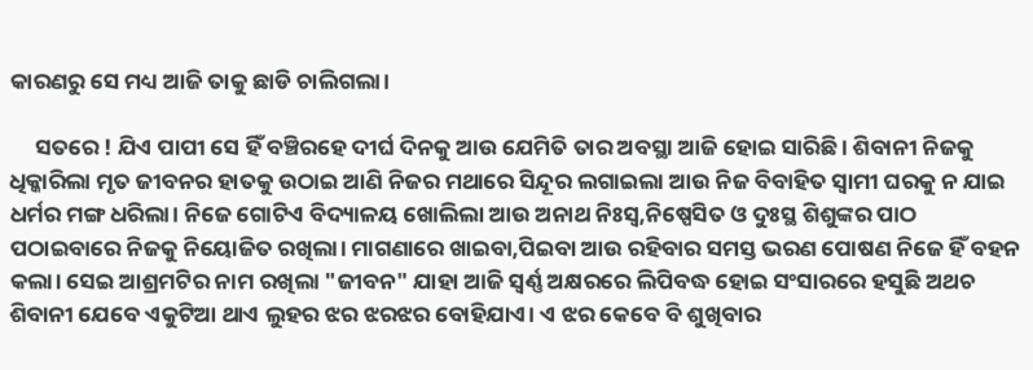କାରଣରୁ ସେ ମଧ୍ୟ ଆଜି ତାକୁ ଛାଡି ଚାଲିଗଲା।

     ସତରେ ! ଯିଏ ପାପୀ ସେ ହିଁ ବଞ୍ଚିରହେ ଦୀର୍ଘ ଦିନକୁ ଆଉ ଯେମିତି ତାର ଅବସ୍ଥା ଆଜି ହୋଇ ସାରିଛି। ଶିବାନୀ ନିଜକୁ ଧିକ୍କାରିଲା ମୃତ ଜୀବନର ହାତକୁ ଉଠାଇ ଆଣି ନିଜର ମଥାରେ ସିନ୍ଦୂର ଲଗାଇଲା ଆଉ ନିଜ ବିବାହିତ ସ୍ଵାମୀ ଘରକୁ ନ ଯାଇ ଧର୍ମର ମଙ୍ଗ ଧରିଲା। ନିଜେ ଗୋଟିଏ ବିଦ୍ୟାଳୟ ଖୋଲିଲା ଆଉ ଅନାଥ ନିଃସ୍ଵ,ନିଷ୍ପେସିତ ଓ ଦୁଃସ୍ଥ ଶିଶୁଙ୍କର ପାଠ ପଠାଇବାରେ ନିଜକୁ ନିୟୋଜିତ ରଖିଲା। ମାଗଣାରେ ଖାଇବା,ପିଇବା ଆଉ ରହିବାର ସମସ୍ତ ଭରଣ ପୋଷଣ ନିଜେ ହିଁ ବହନ କଲା। ସେଇ ଆଶ୍ରମଟିର ନାମ ରଖିଲା "ଜୀବନ" ଯାହା ଆଜି ସ୍ଵର୍ଣ୍ଣ ଅକ୍ଷରରେ ଲିପିବଦ୍ଧ ହୋଇ ସଂସାରରେ ହସୁଛି ଅଥଚ ଶିବାନୀ ଯେବେ ଏକୁଟିଆ ଥାଏ ଲୁହର ଝର ଝରଝର ବୋହିଯାଏ। ଏ ଝର କେବେ ବି ଶୁଖିବାର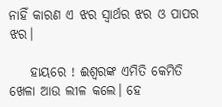ନାହିଁ କାରଣ ଏ ଝର ସ୍ୱାର୍ଥର ଝର ଓ ପାପର ଝର।

    ହାୟରେ ! ଈଶ୍ଵରଙ୍କ ଏମିତି କେମିତି ଖେଳା ଆଉ ଲୀଳ କଲେ। ହେ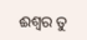ଈଶ୍ୱର ତୁ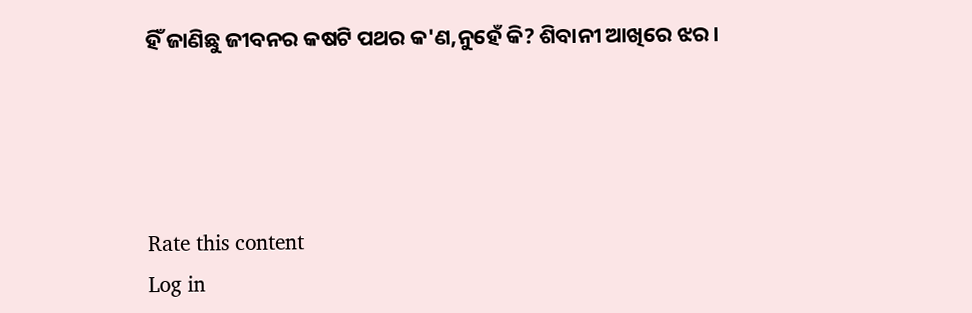ହିଁ ଜାଣିଛୁ ଜୀବନର କଷଟି ପଥର କ'ଣ,ନୁହେଁ କି? ଶିବାନୀ ଆଖିରେ ଝର।




Rate this content
Log in